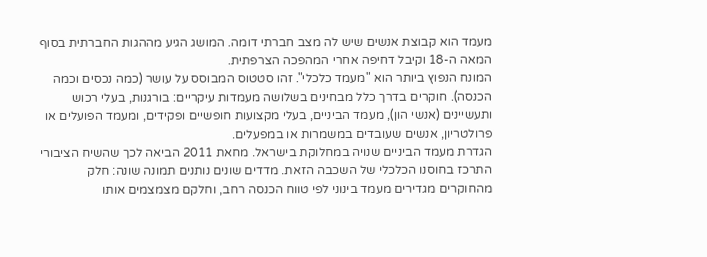מעמד הוא קבוצת אנשים שיש לה מצב חברתי דומה. המושג הגיע מההגות החברתית בסוף המאה ה-18 וקיבל דחיפה אחרי המהפכה הצרפתית.
המונח הנפוץ ביותר הוא "מעמד כלכלי". זהו סטטוס המבוסס על עושר (כמה נכסים וכמה הכנסה). חוקרים בדרך כלל מבחינים בשלושה מעמדות עיקריים: בורגנות, בעלי רכוש ותעשיינים (אנשי הון), מעמד הביניים, בעלי מקצועות חופשיים ופקידים, ומעמד הפועלים או פרולטריון, אנשים שעובדים במשמרות או במפעלים.
הגדרת מעמד הביניים שנויה במחלוקת בישראל. מחאת 2011 הביאה לכך שהשיח הציבורי התרכז בחוסנו הכלכלי של השכבה הזאת. מדדים שונים נותנים תמונה שונה: חלק מהחוקרים מגדירים מעמד בינוני לפי טווח הכנסה רחב, וחלקם מצמצמים אותו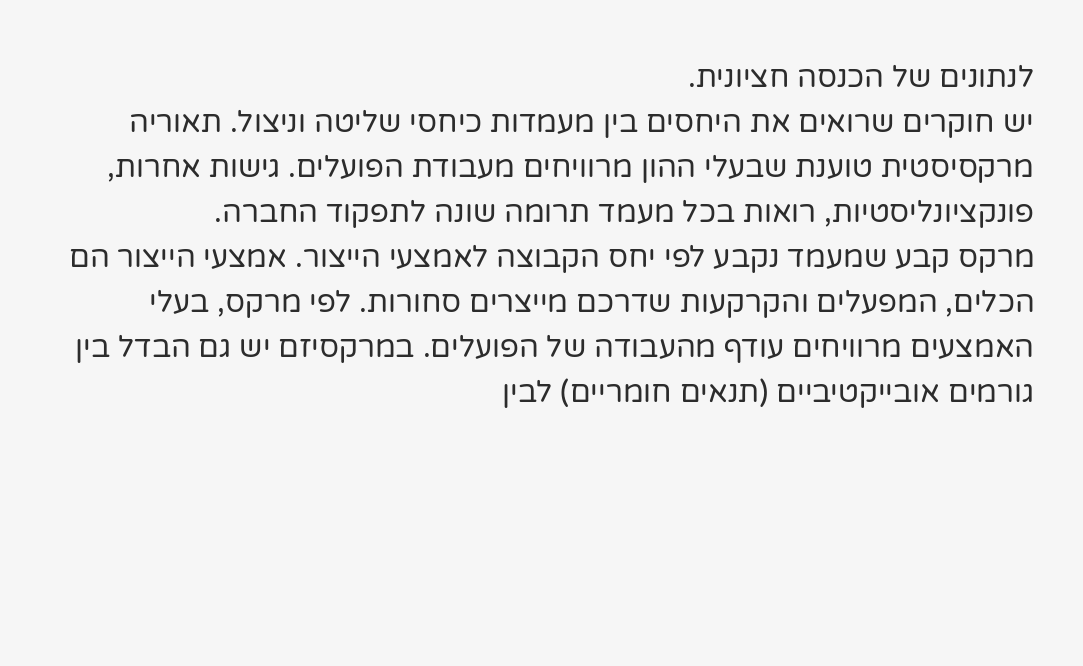לנתונים של הכנסה חציונית.
יש חוקרים שרואים את היחסים בין מעמדות כיחסי שליטה וניצול. תאוריה מרקסיסטית טוענת שבעלי ההון מרוויחים מעבודת הפועלים. גישות אחרות, פונקציונליסטיות, רואות בכל מעמד תרומה שונה לתפקוד החברה.
מרקס קבע שמעמד נקבע לפי יחס הקבוצה לאמצעי הייצור. אמצעי הייצור הם הכלים, המפעלים והקרקעות שדרכם מייצרים סחורות. לפי מרקס, בעלי האמצעים מרוויחים עודף מהעבודה של הפועלים. במרקסיזם יש גם הבדל בין גורמים אובייקטיביים (תנאים חומריים) לבין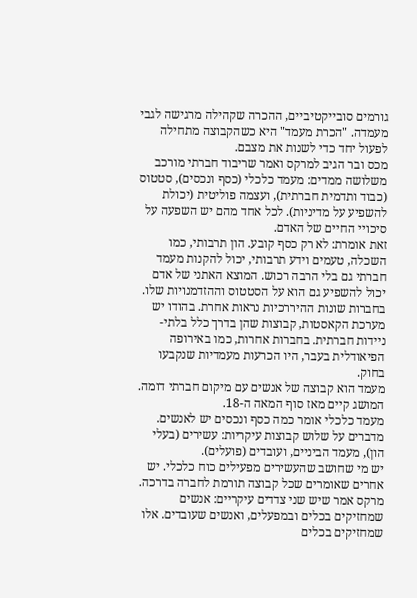גורמים סובייקטיביים, ההכרה שקהילה מרגישה לגבי מעמדה. "הכרת מעמד" היא כשהקבוצה מתחילה לפעול יחד כדי לשנות את מצבם.
מכס ובר הגיב למרקס ואמר שריבוד חברתי מורכב משלושה ממדים: מעמד כלכלי (כסף ונכסים), סטטוס (כבוד ותדמית חברתית), ועצמה פוליטית (יכולת להשפיע על מדיניות). לכל אחד מהם יש השפעה על סיכויי החיים של האדם.
זאת אומרת: לא רק כסף קובע. הון תרבותי, כמו השכלה, טעמים וידע תרבותי, יכול להקנות מעמד חברתי גם בלי הרבה רכוש. המוצא האתני של אדם יכול להשפיע גם הוא על הסטטוס וההזדמנויות שלו.
בחברות שונות ההיררכיות נראות אחרת. בהודו יש מערכת הקאסטות, קבוצות שהן בדרך כלל בלתי-ניידות חברתית. בחברות אחרות, כמו באירופה הפיאודלית בעבר, היו הכרעות מעמדיות שנקבעו בחוק.
מעמד הוא קבוצה של אנשים עם מיקום חברתי דומה. המושג קיים מאז סוף המאה ה-18.
מעמד כלכלי אומר כמה כסף ונכסים יש לאנשים. מדברים על שלוש קבוצות עיקריות: עשירים (בעלי הון), מעמד הביניים, ועובדים (פועלים).
יש מי שחושב שהעשירים מפעילים כוח כלכלי. יש אחרים שאומרים שכל קבוצה תורמת לחברה בדרכה.
מרקס אמר שיש שני צדדים עיקריים: אנשים שמחזיקים בכלים ובמפעלים, ואנשים שעובדים. אלו שמחזיקים בכלים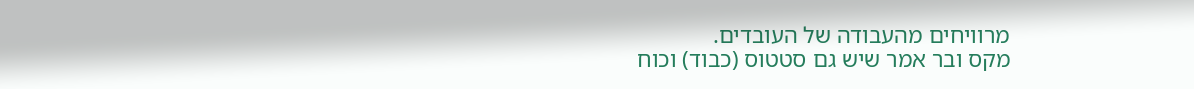מרוויחים מהעבודה של העובדים.
מקס ובר אמר שיש גם סטטוס (כבוד) וכוח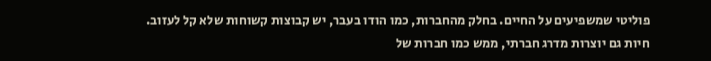פוליטי שמשפיעים על החיים. בחלק מהחברות, כמו הודו בעבר, יש קבוצות קשוחות שלא קל לעזוב.
חיות גם יוצרות מדרג חברתי, ממש כמו חברות של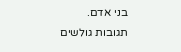בני אדם.
תגובות גולשים